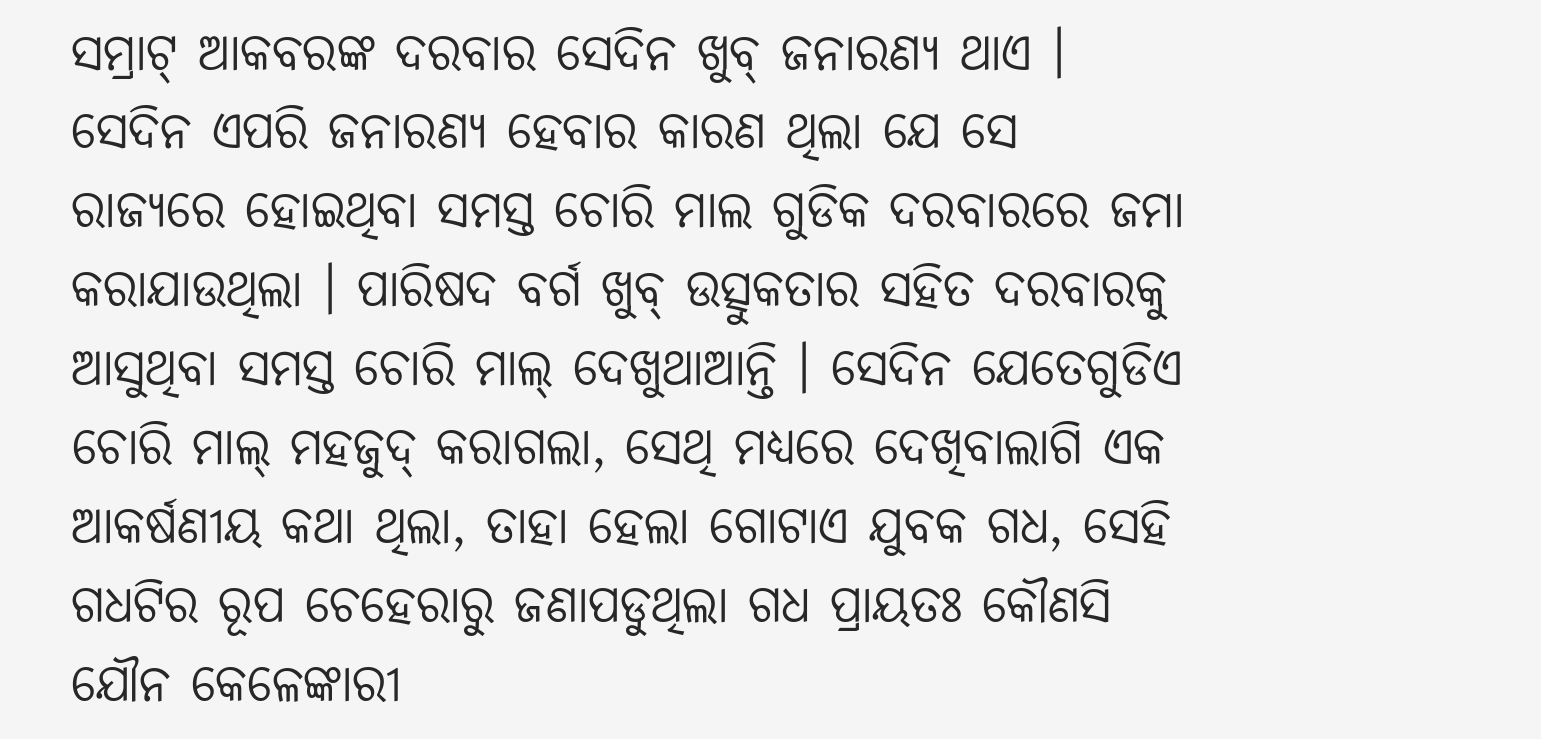ସମ୍ରାଟ୍ ଆକବରଙ୍କ ଦରବାର ସେଦିନ ଖୁବ୍ ଜନାରଣ୍ୟ ଥାଏ । ସେଦିନ ଏପରି ଜନାରଣ୍ୟ ହେବାର କାରଣ ଥିଲା ଯେ ସେ ରାଜ୍ୟରେ ହୋଇଥିବା ସମସ୍ତ ଚୋରି ମାଲ ଗୁଡିକ ଦରବାରରେ ଜମା କରାଯାଉଥିଲା । ପାରିଷଦ ବର୍ଗ ଖୁବ୍ ଉତ୍ସୁକତାର ସହିତ ଦରବାରକୁ ଆସୁଥିବା ସମସ୍ତ ଚୋରି ମାଲ୍ ଦେଖୁଥାଆନ୍ତି । ସେଦିନ ଯେତେଗୁଡିଏ ଚୋରି ମାଲ୍ ମହଜୁଦ୍ କରାଗଲା, ସେଥି ମଧ୍ୟରେ ଦେଖିବାଲାଗି ଏକ ଆକର୍ଷଣୀୟ କଥା ଥିଲା, ତାହା ହେଲା ଗୋଟାଏ ଯୁବକ ଗଧ, ସେହି ଗଧଟିର ରୂପ ଚେହେରାରୁ ଜଣାପଡୁଥିଲା ଗଧ ପ୍ରାୟତଃ କୌଣସି ଯୌନ କେଳେଙ୍କାରୀ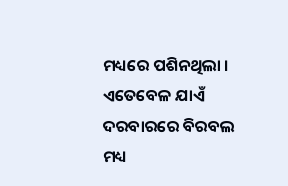ମଧ୍ୟରେ ପଶିନଥିଲା ।
ଏତେବେଳ ଯାଏଁ ଦରବାରରେ ବିରବଲ ମଧ୍ୟ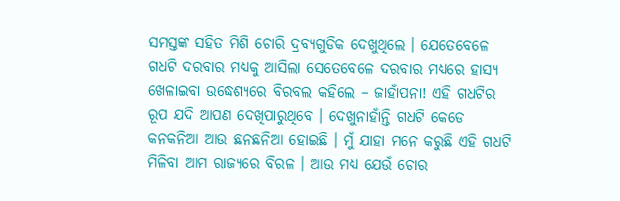ସମସ୍ତଙ୍କ ସହିତ ମିଶି ଚୋରି ଦ୍ରବ୍ୟଗୁଡିକ ଦେଖୁଥିଲେ । ଯେତେବେଳେ ଗଧଟି ଦରବାର ମଧ୍ୟକୁ ଆସିଲା ସେତେବେଳେ ଦରବାର ମଧ୍ୟରେ ହାସ୍ୟ ଖେଳାଇବା ଉଦ୍ଧେଶ୍ୟରେ ବିରବଲ କହିଲେ – ଜାହାଁପନା! ଏହି ଗଧଟିର ରୂପ ଯଦି ଆପଣ ଦେଖିପାରୁଥିବେ । ଦେଖୁନାହାଁନ୍ତି ଗଧଟି କେଡେ କନକନିଆ ଆଉ ଛନଛନିଆ ହୋଇଛି । ମୁଁ ଯାହା ମନେ କରୁଛି ଏହି ଗଧଟି ମିଳିବା ଆମ ରାଜ୍ୟରେ ବିରଳ । ଆଉ ମଧ୍ୟ ଯେଉଁ ଚୋର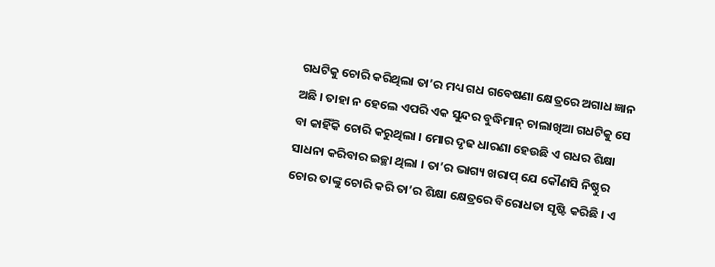ଗଧଟିକୁ ଚୋରି କରିଥିଲା ତା’ର ମଧ୍ୟ ଗଧ ଗବେଷଣା କ୍ଷେତ୍ରରେ ଅଗାଧ ଜ୍ଞାନ ଅଛି । ତାହା ନ ହେଲେ ଏପରି ଏକ ସୁନ୍ଦର ବୁଦ୍ଧିମାନ୍ ଚାଲାଖିଆ ଗଧଟିକୁ ସେ ବା କାହିଁକି ଚୋରି କରୁଥିଲା । ମୋର ଦୃଢ ଧାରଣା ହେଉଛି ଏ ଗଧର ଶିକ୍ଷା ସାଧନା କରିବାର ଇଚ୍ଛା ଥିଲା । ତା’ର ଭାଗ୍ୟ ଖରାପ୍ ଯେ କୌଣସି ନିଷ୍ଠୁର ଚୋର ତାଙ୍କୁ ଚୋରି କରି ତା’ର ଶିକ୍ଷା କ୍ଷେତ୍ରରେ ବିରୋଧତା ସୃଷ୍ଟି କରିଛି । ଏ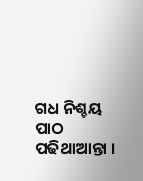ଗଧ ନିଶ୍ଚୟ ପାଠ ପଢିଥାଆନ୍ତା ।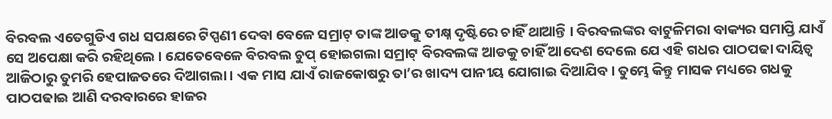ବିରବଲ ଏତେଗୁଡିଏ ଗଧ ସପକ୍ଷରେ ଟିପ୍ପଣୀ ଦେବା ବେଳେ ସମ୍ରାଟ୍ ତାଙ୍କ ଆଡକୁ ତୀକ୍ଷ୍ନ ଦୃଷ୍ଟିରେ ଚାହିଁ ଥାଆନ୍ତି । ବିରବଲଙ୍କର ବାଟୁଳିମରା ବାକ୍ୟର ସମାପ୍ତି ଯାଏଁ ସେ ଅପେକ୍ଷା କରି ରହିଥିଲେ । ଯେତେବେଳେ ବିରବଲ ଚୁପ୍ ହୋଇଗଲା ସମ୍ରାଟ୍ ବିରବଲଙ୍କ ଆଡକୁ ଚାହିଁ ଆଦେଶ ଦେଲେ ଯେ ଏହି ଗଧର ପାଠପଢା ଦାୟିତ୍ୱ ଆଜିଠାରୁ ତୁମରି ହେପାଜତରେ ଦିଆଗଲା । ଏକ ମାସ ଯାଏଁ ରାଜକୋଷରୁ ତା’ର ଖାଦ୍ୟ ପାନୀୟ ଯୋଗାଇ ଦିଆଯିବ । ତୁମ୍ଭେ କିନ୍ତୁ ମାସକ ମଧ୍ୟରେ ଗଧକୁ ପାଠପଢାଇ ଆଣି ଦରବାରରେ ହାଜର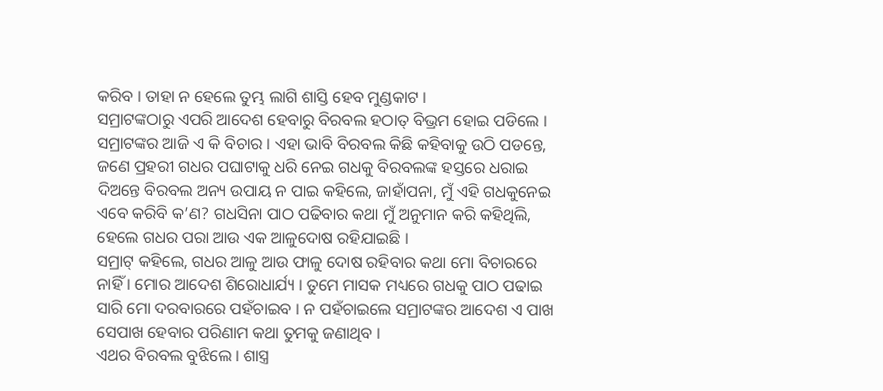କରିବ । ତାହା ନ ହେଲେ ତୁମ୍ଭ ଲାଗି ଶାସ୍ତି ହେବ ମୁଣ୍ଡକାଟ ।
ସମ୍ରାଟଙ୍କଠାରୁ ଏପରି ଆଦେଶ ହେବାରୁ ବିରବଲ ହଠାତ୍ ବିଭ୍ରମ ହୋଇ ପଡିଲେ । ସମ୍ରାଟଙ୍କର ଆଜି ଏ କି ବିଚାର । ଏହା ଭାବି ବିରବଲ କିଛି କହିବାକୁ ଉଠି ପଡନ୍ତେ, ଜଣେ ପ୍ରହରୀ ଗଧର ପଘାଟାକୁ ଧରି ନେଇ ଗଧକୁ ବିରବଲଙ୍କ ହସ୍ତରେ ଧରାଇ ଦିଅନ୍ତେ ବିରବଲ ଅନ୍ୟ ଉପାୟ ନ ପାଇ କହିଲେ, ଜାହାଁପନା, ମୁଁ ଏହି ଗଧକୁନେଇ ଏବେ କରିବି କ’ଣ? ଗଧସିନା ପାଠ ପଢିବାର କଥା ମୁଁ ଅନୁମାନ କରି କହିଥିଲି, ହେଲେ ଗଧର ପରା ଆଉ ଏକ ଆଳୁଦୋଷ ରହିଯାଇଛି ।
ସମ୍ରାଟ୍ କହିଲେ, ଗଧର ଆଳୁ ଆଉ ଫାଳୁ ଦୋଷ ରହିବାର କଥା ମୋ ବିଚାରରେ ନାହିଁ । ମୋର ଆଦେଶ ଶିରୋଧାର୍ଯ୍ୟ । ତୁମେ ମାସକ ମଧ୍ୟରେ ଗଧକୁ ପାଠ ପଢାଇ ସାରି ମୋ ଦରବାରରେ ପହଁଚାଇବ । ନ ପହଁଚାଇଲେ ସମ୍ରାଟଙ୍କର ଆଦେଶ ଏ ପାଖ ସେପାଖ ହେବାର ପରିଣାମ କଥା ତୁମକୁ ଜଣାଥିବ ।
ଏଥର ବିରବଲ ବୁଝିଲେ । ଶାସ୍ତ୍ର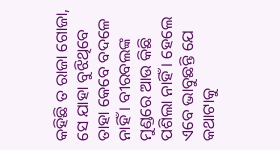କହିଛି ତ ରାଜା ଗୋଜା, ସେ ଯାହା ବୁଝିଥିବେ ତାହା କେବେ ବଦଳେ ନାହିଁ । ବୀରବଲଙ୍କ ମୁଣ୍ଡରେ ଆଉ କିଛି ପଶିଲା ନାହିଁ । ହେଲେ ଏବେ ଭାବୁଛନ୍ତି ଯେ କଥାଟାକୁ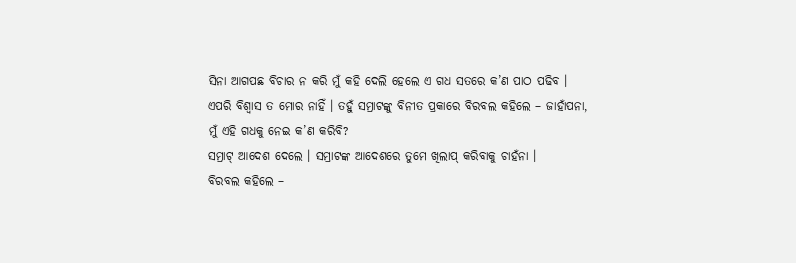ସିନା ଆଗପଛ ବିଚାର ନ କରି ମୁଁ କହି ଦେଲି ହେଲେ ଏ ଗଧ ସତରେ କ’ଣ ପାଠ ପଢିବ । ଏପରି ବିଶ୍ୱାସ ତ ମୋର ନାହିଁ । ତହୁଁ ସମ୍ରାଟଙ୍କୁ ବିନୀତ ପ୍ରକାରେ ବିରବଲ କହିଲେ – ଜାହାଁପନା, ମୁଁ ଏହି ଗଧକୁ ନେଇ କ’ଣ କରିବି?
ସମ୍ରାଟ୍ ଆଦେଶ ଦେଲେ । ସମ୍ରାଟଙ୍କ ଆଦେଶରେ ତୁମେ ଖିଲାପ୍ କରିବାକୁ ଚାହଁନା ।
ବିରବଲ କହିଲେ –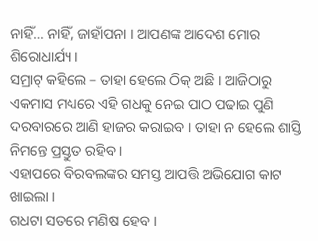ନାହିଁ… ନାହିଁ, ଜାହାଁପନା । ଆପଣଙ୍କ ଆଦେଶ ମୋର ଶିରୋଧାର୍ଯ୍ୟ ।
ସମ୍ରାଟ୍ କହିଲେ – ତାହା ହେଲେ ଠିକ୍ ଅଛି । ଆଜିଠାରୁ ଏକମାସ ମଧ୍ୟରେ ଏହି ଗଧକୁ ନେଇ ପାଠ ପଢାଇ ପୁଣି ଦରବାରରେ ଆଣି ହାଜର କରାଇବ । ତାହା ନ ହେଲେ ଶାସ୍ତି ନିମନ୍ତେ ପ୍ରସ୍ତୁତ ରହିବ ।
ଏହାପରେ ବିରବଲଙ୍କର ସମସ୍ତ ଆପତ୍ତି ଅଭିଯୋଗ କାଟ ଖାଇଲା ।
ଗଧଟା ସତରେ ମଣିଷ ହେବ ।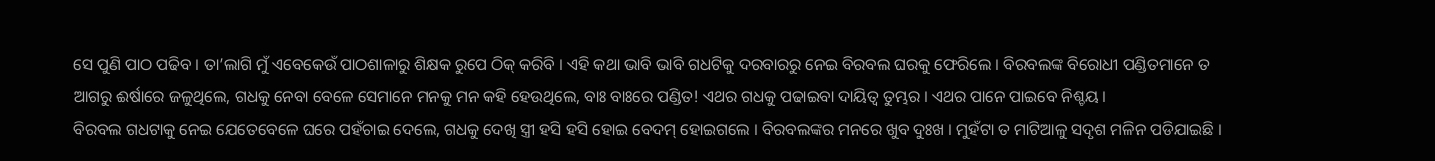ସେ ପୁଣି ପାଠ ପଢିବ । ତା’ଲାଗି ମୁଁ ଏବେକେଉଁ ପାଠଶାଳାରୁ ଶିକ୍ଷକ ରୁପେ ଠିକ୍ କରିବି । ଏହି କଥା ଭାବି ଭାବି ଗଧଟିକୁ ଦରବାରରୁ ନେଇ ବିରବଲ ଘରକୁ ଫେରିଲେ । ବିରବଲଙ୍କ ବିରୋଧୀ ପଣ୍ଡିତମାନେ ତ ଆଗରୁ ଈର୍ଷାରେ ଜଳୁଥିଲେ, ଗଧକୁ ନେବା ବେଳେ ସେମାନେ ମନକୁ ମନ କହି ହେଉଥିଲେ, ବାଃ ବାଃରେ ପଣ୍ଡିତ! ଏଥର ଗଧକୁ ପଢାଇବା ଦାୟିତ୍ୱ ତୁମ୍ଭର । ଏଥର ପାନେ ପାଇବେ ନିଶ୍ଚୟ ।
ବିରବଲ ଗଧଟାକୁ ନେଇ ଯେତେବେଳେ ଘରେ ପହଁଚାଇ ଦେଲେ, ଗଧକୁ ଦେଖି ସ୍ତ୍ରୀ ହସି ହସି ହୋଇ ବେଦମ୍ ହୋଇଗଲେ । ବିରବଲଙ୍କର ମନରେ ଖୁବ ଦୁଃଖ । ମୁହଁଟା ତ ମାଟିଆଳୁ ସଦୃଶ ମଳିନ ପଡିଯାଇଛି ।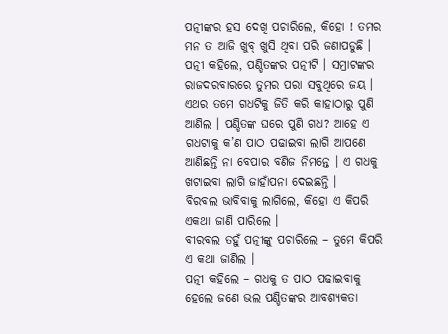ପତ୍ନୀଙ୍କର ହସ ଦେଖି ପଚାରିଲେ, କିହୋ ! ତମର ମନ ତ ଆଜି ଖୁବ୍ ଖୁସି ଥିବା ପରି ଜଣାପଡୁଛି ।
ପତ୍ନୀ କହିଲେ, ପଣ୍ଡିତଙ୍କର ପତ୍ନୀଟି । ସମ୍ରାଟଙ୍କର ରାଜଦରବାରରେ ତୁମର ପରା ସବୁଥିରେ ଜୟ । ଏଥର ତମେ ଗଧଟିକୁ ଜିତି କରି କାହାଠାରୁ ପୁଣି ଆଣିଲ । ପଣ୍ଡିତଙ୍କ ଘରେ ପୁଣି ଗଧ? ଆହେ ଏ ଗଧଟାକୁ କ’ଣ ପାଠ ପଢାଇବା ଲାଗି ଆପଣେ ଆଣିଛନ୍ତି ନା ବେପାର ବଣିଜ ନିମନ୍ତେ । ଏ ଗଧକୁ ଖଟାଇବା ଲାଗି ଜାହାଁପନା ଦେଇଛନ୍ତି ।
ବିରବଲ ଭାବିବାକୁ ଲାଗିଲେ, କିହୋ ଏ କିପରି ଏକଥା ଜାଣି ପାରିଲେ ।
ବୀରବଲ ତହୁଁ ପତ୍ନୀଙ୍କୁ ପଚାରିଲେ – ତୁମେ କିପରି ଏ କଥା ଜାଣିଲ ।
ପତ୍ନୀ କହିଲେ – ଗଧକୁ ତ ପାଠ ପଢାଇବାକୁ ହେଲେ ଜଣେ ଭଲ ପଣ୍ଡିତଙ୍କର ଆବଶ୍ୟକତା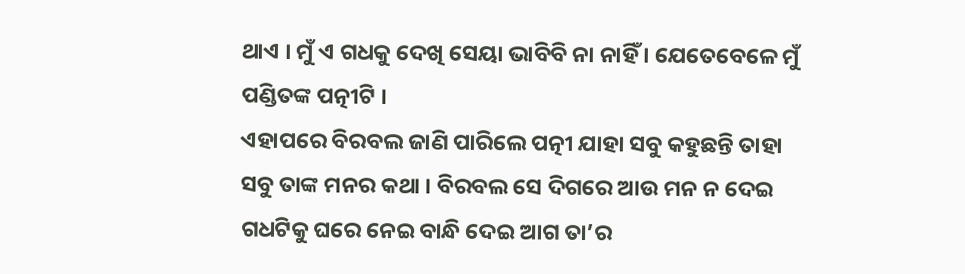ଥାଏ । ମୁଁ ଏ ଗଧକୁ ଦେଖି ସେୟା ଭାବିବି ନା ନାହିଁ । ଯେତେବେଳେ ମୁଁ ପଣ୍ଡିତଙ୍କ ପତ୍ନୀଟି ।
ଏହାପରେ ବିରବଲ ଜାଣି ପାରିଲେ ପତ୍ନୀ ଯାହା ସବୁ କହୁଛନ୍ତି ତାହା ସବୁ ତାଙ୍କ ମନର କଥା । ବିରବଲ ସେ ଦିଗରେ ଆଉ ମନ ନ ଦେଇ ଗଧଟିକୁ ଘରେ ନେଇ ବାନ୍ଧି ଦେଇ ଆଗ ତା’ର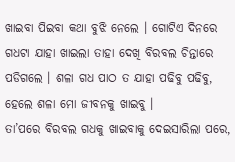ଖାଇବା ପିଇବା କଥା ବୁଝି ନେଲେ । ଗୋଟିଏ ଦିନରେ ଗଧଟା ଯାହା ଖାଇଲା ତାହା ଦେଖି ବିରବଲ ଚିନ୍ତାରେ ପଡିଗଲେ । ଶଳା ଗଧ ପାଠ ତ ଯାହା ପଢିବୁ ପଢିବୁ, ହେଲେ ଶଳା ମୋ ଜୀବନକୁ ଖାଇବୁ ।
ତା’ପରେ ବିରବଲ ଗଧକୁ ଖାଇବାକୁ ଦେଇସାରିଲା ପରେ,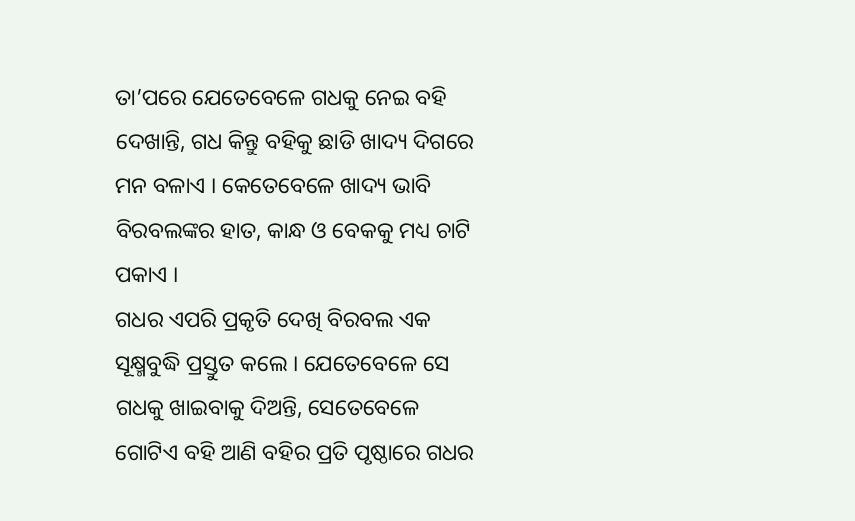ତା’ପରେ ଯେତେବେଳେ ଗଧକୁ ନେଇ ବହି ଦେଖାନ୍ତି, ଗଧ କିନ୍ତୁ ବହିକୁ ଛାଡି ଖାଦ୍ୟ ଦିଗରେ ମନ ବଳାଏ । କେତେବେଳେ ଖାଦ୍ୟ ଭାବି ବିରବଲଙ୍କର ହାତ, କାନ୍ଧ ଓ ବେକକୁ ମଧ୍ୟ ଚାଟି ପକାଏ ।
ଗଧର ଏପରି ପ୍ରକୃତି ଦେଖି ବିରବଲ ଏକ ସୂକ୍ଷ୍ମବୁଦ୍ଧି ପ୍ରସ୍ତୁତ କଲେ । ଯେତେବେଳେ ସେ ଗଧକୁ ଖାଇବାକୁ ଦିଅନ୍ତି, ସେତେବେଳେ ଗୋଟିଏ ବହି ଆଣି ବହିର ପ୍ରତି ପୃଷ୍ଠାରେ ଗଧର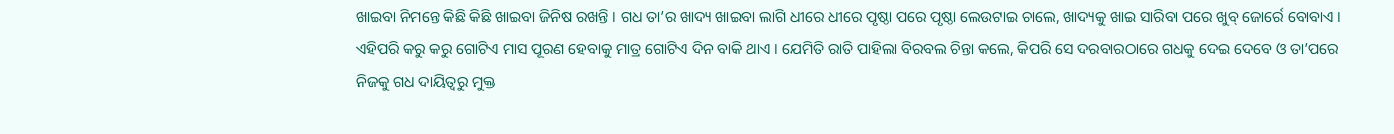ଖାଇବା ନିମନ୍ତେ କିଛି କିଛି ଖାଇବା ଜିନିଷ ରଖନ୍ତି । ଗଧ ତା’ର ଖାଦ୍ୟ ଖାଇବା ଲାଗି ଧୀରେ ଧୀରେ ପୃଷ୍ଠା ପରେ ପୃଷ୍ଠା ଲେଉଟାଇ ଚାଲେ, ଖାଦ୍ୟକୁ ଖାଇ ସାରିବା ପରେ ଖୁବ୍ ଜୋର୍ରେ ବୋବାଏ ।
ଏହିପରି କରୁ କରୁ ଗୋଟିଏ ମାସ ପୂରଣ ହେବାକୁ ମାତ୍ର ଗୋଟିଏ ଦିନ ବାକି ଥାଏ । ଯେମିତି ରାତି ପାହିଲା ବିରବଲ ଚିନ୍ତା କଲେ, କିପରି ସେ ଦରବାରଠାରେ ଗଧକୁ ଦେଇ ଦେବେ ଓ ତା’ପରେ ନିଜକୁ ଗଧ ଦାୟିତ୍ୱରୁ ମୁକ୍ତ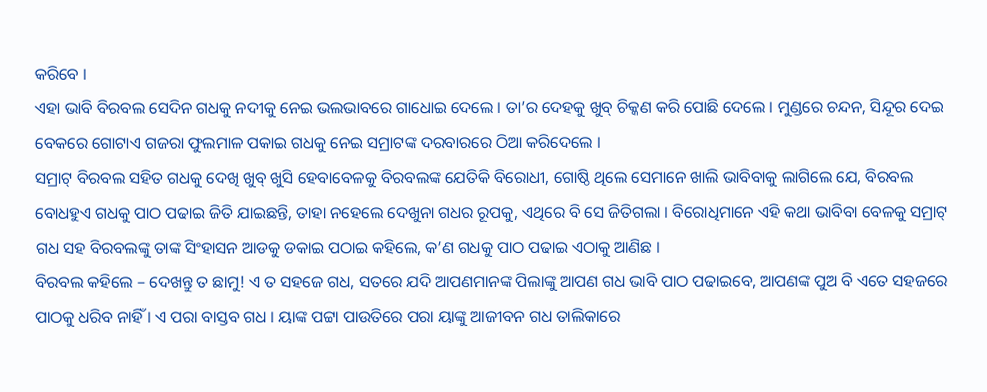କରିବେ ।
ଏହା ଭାବି ବିରବଲ ସେଦିନ ଗଧକୁ ନଦୀକୁ ନେଇ ଭଲଭାବରେ ଗାଧୋଇ ଦେଲେ । ତା’ର ଦେହକୁ ଖୁବ୍ ଚିକ୍କଣ କରି ପୋଛି ଦେଲେ । ମୁଣ୍ଡରେ ଚନ୍ଦନ, ସିନ୍ଦୂର ଦେଇ ବେକରେ ଗୋଟାଏ ଗଜରା ଫୁଲମାଳ ପକାଇ ଗଧକୁ ନେଇ ସମ୍ରାଟଙ୍କ ଦରବାରରେ ଠିଆ କରିଦେଲେ ।
ସମ୍ରାଟ୍ ବିରବଲ ସହିତ ଗଧକୁ ଦେଖି ଖୁବ୍ ଖୁସି ହେବାବେଳକୁ ବିରବଲଙ୍କ ଯେତିକି ବିରୋଧୀ, ଗୋଷ୍ଠି ଥିଲେ ସେମାନେ ଖାଲି ଭାବିବାକୁ ଲାଗିଲେ ଯେ, ବିରବଲ ବୋଧହୁଏ ଗଧକୁ ପାଠ ପଢାଇ ଜିତି ଯାଇଛନ୍ତି, ତାହା ନହେଲେ ଦେଖୁନା ଗଧର ରୂପକୁ, ଏଥିରେ ବି ସେ ଜିତିଗଲା । ବିରୋଧିମାନେ ଏହି କଥା ଭାବିବା ବେଳକୁ ସମ୍ରାଟ୍ ଗଧ ସହ ବିରବଲଙ୍କୁ ତାଙ୍କ ସିଂହାସନ ଆଡକୁ ଡକାଇ ପଠାଇ କହିଲେ, କ’ଣ ଗଧକୁ ପାଠ ପଢାଇ ଏଠାକୁ ଆଣିଛ ।
ବିରବଲ କହିଲେ – ଦେଖନ୍ତୁ ତ ଛାମୁ! ଏ ତ ସହଜେ ଗଧ, ସତରେ ଯଦି ଆପଣମାନଙ୍କ ପିଲାଙ୍କୁ ଆପଣ ଗଧ ଭାବି ପାଠ ପଢାଇବେ, ଆପଣଙ୍କ ପୁଅ ବି ଏତେ ସହଜରେ ପାଠକୁ ଧରିବ ନାହିଁ । ଏ ପରା ବାସ୍ତବ ଗଧ । ୟାଙ୍କ ପଟ୍ଟା ପାଉତିରେ ପରା ୟାଙ୍କୁ ଆଜୀବନ ଗଧ ତାଲିକାରେ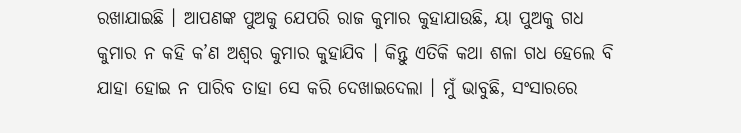ରଖାଯାଇଛି । ଆପଣଙ୍କ ପୁଅକୁ ଯେପରି ରାଜ କୁମାର କୁହାଯାଉଛି, ୟା ପୁଅକୁ ଗଧ କୁମାର ନ କହି କ’ଣ ଅଶ୍ୱର କୁମାର କୁହାଯିବ । କିନ୍ତୁ ଏତିକି କଥା ଶଳା ଗଧ ହେଲେ ବି ଯାହା ହୋଇ ନ ପାରିବ ତାହା ସେ କରି ଦେଖାଇଦେଲା । ମୁଁ ଭାବୁଛି, ସଂସାରରେ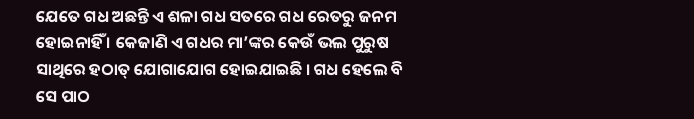ଯେତେ ଗଧ ଅଛନ୍ତି ଏ ଶଳା ଗଧ ସତରେ ଗଧ ରେତରୁ ଜନମ ହୋଇନାହିଁ । କେଜାଣି ଏ ଗଧର ମା’ଙ୍କର କେଉଁ ଭଲ ପୁରୁଷ ସାଥିରେ ହଠାତ୍ ଯୋଗାଯୋଗ ହୋଇଯାଇଛି । ଗଧ ହେଲେ ବି ସେ ପାଠ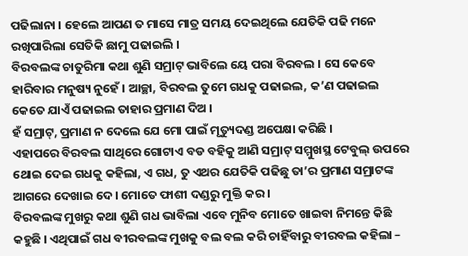ପଢିଲାନା । ହେଲେ ଆପଣ ତ ମାସେ ମାତ୍ର ସମୟ ଦେଇଥିଲେ ଯେତିକି ପଢି ମନେ ରଖିପାରିଲା ସେତିକି ଛାମୁ ପଢାଇଲି ।
ବିରବଲଙ୍କ ଚାତୁରିମା କଥା ଶୁଣି ସମ୍ରାଟ୍ ଭାବିଲେ ୟେ ପରା ବିରବଲ । ସେ କେବେ ହାରିବାର ମନୁଷ୍ୟ ନୁହେଁ । ଆଚ୍ଛା, ବିରବଲ ତୁମେ ଗଧକୁ ପଢାଇଲ, କ’ଣ ପଢାଇଲ କେତେ ଯାଏଁ ପଢାଇଲ ତାହାର ପ୍ରମାଣ ଦିଅ ।
ହଁ ସମ୍ରାଟ୍, ପ୍ରମାଣ ନ ଦେଲେ ଯେ ମୋ ପାଇଁ ମୃତ୍ୟୁଦଣ୍ଡ ଅପେକ୍ଷା କରିଛି ।
ଏହାପରେ ବିରବଲ ସାଥିରେ ଗୋଟାଏ ବଡ ବହିକୁ ଆଣି ସମ୍ରାଟ୍ ସମ୍ମୁଖସ୍ଥ ଟେବୁଲ୍ ଉପରେ ଥୋଇ ଦେଇ ଗଧକୁ କହିଲା, ଏ ଗଧ, ତୁ ଏଥର ଯେତିକି ପଢିଛୁ ତା’ର ପ୍ରମାଣ ସମ୍ରାଟଙ୍କ ଆଗରେ ଦେଖାଇ ଦେ । ମୋତେ ଫାଶୀ ଦଣ୍ଡରୁ ମୁକ୍ତି କର ।
ବିରବଲଙ୍କ ମୁଖରୁ କଥା ଶୁଣି ଗଧ ଭାବିଲା ଏବେ ମୁନିବ ମୋତେ ଖାଇବା ନିମନ୍ତେ କିଛି କହୁଛି । ଏଥିପାଇଁ ଗଧ ବୀରବଲଙ୍କ ମୁଖକୁ ବଲ ବଲ କରି ଚାହିଁବାରୁ ବୀରବଲ କହିଲା –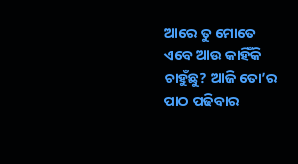ଆରେ ତୁ ମୋତେ ଏବେ ଆଉ କାହିଁକି ଚାହୁଁଛୁ? ଆଜି ତୋ’ର ପାଠ ପଢିବାର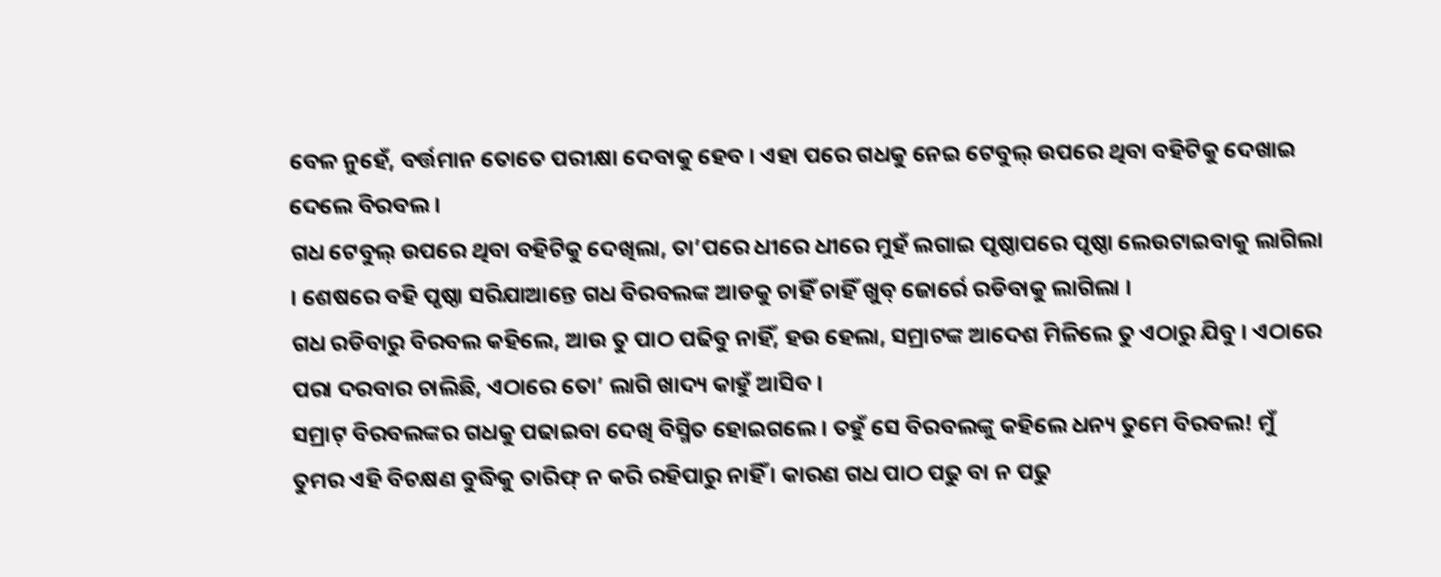ବେଳ ନୁହେଁ, ବର୍ତ୍ତମାନ ତୋତେ ପରୀକ୍ଷା ଦେବାକୁ ହେବ । ଏହା ପରେ ଗଧକୁ ନେଇ ଟେବୁଲ୍ ଉପରେ ଥିବା ବହିଟିକୁ ଦେଖାଇ ଦେଲେ ବିରବଲ ।
ଗଧ ଟେବୁଲ୍ ଉପରେ ଥିବା ବହିଟିକୁ ଦେଖିଲା, ତା’ପରେ ଧୀରେ ଧୀରେ ମୁହଁ ଲଗାଇ ପୃଷ୍ଠାପରେ ପୃଷ୍ଠା ଲେଉଟାଇବାକୁ ଲାଗିଲା । ଶେଷରେ ବହି ପୃଷ୍ଠା ସରିଯାଆନ୍ତେ ଗଧ ବିରବଲଙ୍କ ଆଡକୁ ଚାହିଁ ଚାହିଁ ଖୁବ୍ ଜୋର୍ରେ ରଡିବାକୁ ଲାଗିଲା ।
ଗଧ ରଡିବାରୁ ବିରବଲ କହିଲେ, ଆଉ ତୁ ପାଠ ପଢିବୁ ନାହିଁ, ହଉ ହେଲା, ସମ୍ରାଟଙ୍କ ଆଦେଶ ମିଳିଲେ ତୁ ଏଠାରୁ ଯିବୁ । ଏଠାରେ ପରା ଦରବାର ଚାଲିଛି, ଏଠାରେ ତୋ’ ଲାଗି ଖାଦ୍ୟ କାହୁଁ ଆସିବ ।
ସମ୍ରାଟ୍ ବିରବଲଙ୍କର ଗଧକୁ ପଢାଇବା ଦେଖି ବିସ୍ମିତ ହୋଇଗଲେ । ତହୁଁ ସେ ବିରବଲଙ୍କୁ କହିଲେ ଧନ୍ୟ ତୁମେ ବିରବଲ! ମୁଁ ତୁମର ଏହି ବିଚକ୍ଷଣ ବୁଦ୍ଧିକୁ ତାରିଫ୍ ନ କରି ରହିପାରୁ ନାହିଁ । କାରଣ ଗଧ ପାଠ ପଢୁ ବା ନ ପଢୁ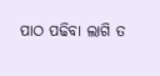ପାଠ ପଢିବା ଲାଗି ତ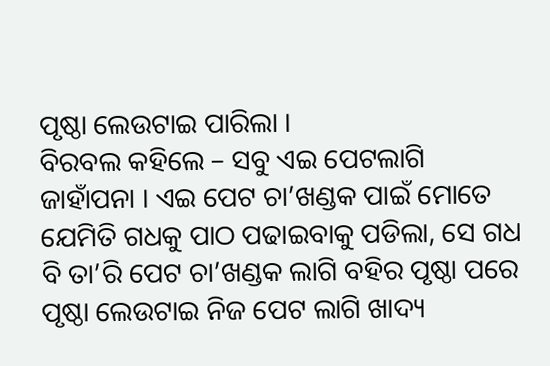ପୃଷ୍ଠା ଲେଉଟାଇ ପାରିଲା ।
ବିରବଲ କହିଲେ – ସବୁ ଏଇ ପେଟଲାଗି ଜାହାଁପନା । ଏଇ ପେଟ ଚା’ଖଣ୍ଡକ ପାଇଁ ମୋତେ ଯେମିତି ଗଧକୁ ପାଠ ପଢାଇବାକୁ ପଡିଲା, ସେ ଗଧ ବି ତା’ରି ପେଟ ଚା’ଖଣ୍ଡକ ଲାଗି ବହିର ପୃଷ୍ଠା ପରେ ପୃଷ୍ଠା ଲେଉଟାଇ ନିଜ ପେଟ ଲାଗି ଖାଦ୍ୟ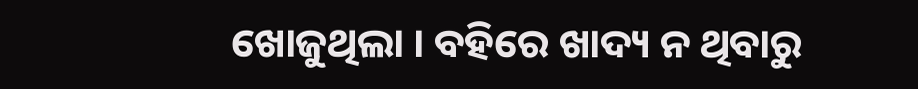ଖୋଜୁଥିଲା । ବହିରେ ଖାଦ୍ୟ ନ ଥିବାରୁ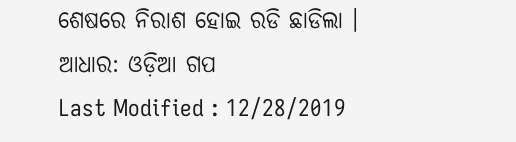ଶେଷରେ ନିରାଶ ହୋଇ ରଡି ଛାଡିଲା ।
ଆଧାର: ଓଡ଼ିଆ ଗପ
Last Modified : 12/28/2019